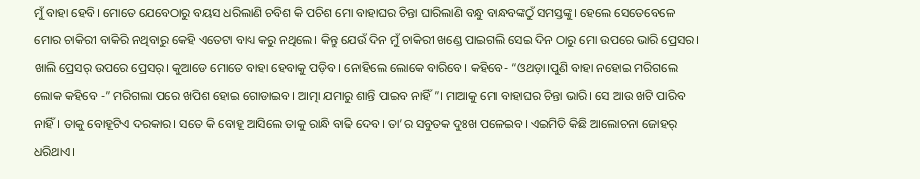ମୁଁ ବାହା ହେବି। ମୋତେ ଯେବେଠାରୁ ବୟସ ଧରିଲାଣି ଚବିଶ କି ପଚିଶ ମୋ ବାହାଘର ଚିନ୍ତା ଘାରିଲାଣି ବନ୍ଧୁ ବାନ୍ଧବଙ୍କଠୁଁ ସମସ୍ତଙ୍କୁ। ହେଲେ ସେତେବେଳେ ମୋର ଚାକିରୀ ବାକିରି ନଥିବାରୁ କେହି ଏତେଟା ବାଧ୍ୟ କରୁ ନଥିଲେ। କିନ୍ତୁ ଯେଉଁ ଦିନ ମୁଁ ଚାକିରୀ ଖଣ୍ଡେ ପାଇଗଲି ସେଇ ଦିନ ଠାରୁ ମୋ ଉପରେ ଭାରି ପ୍ରେସର। ଖାଲି ପ୍ରେସର୍ ଉପରେ ପ୍ରେସର୍। କୁଆଡେ ମୋତେ ବାହା ହେବାକୁ ପଡ଼ିବ। ନୋହିଲେ ଲୋକେ ବାରିବେ। କହିବେ- “ଓଥଡ଼ା।ପୁଣି ବାହା ନହୋଇ ମରିଗଲେ ଲୋକ କହିବେ -” ମରିଗଲା ପରେ ଖପିଶ ହୋଇ ଗୋଡାଇବ। ଆତ୍ମା ଯମାରୁ ଶାନ୍ତି ପାଇବ ନାହିଁ”। ମାଆକୁ ମୋ ବାହାଘର ଚିନ୍ତା ଭାରି। ସେ ଆଉ ଖଟି ପାରିବ ନାହିଁ। ତାକୁ ବୋହୂଟିଏ ଦରକାର। ସତେ କି ବୋହୂ ଆସିଲେ ତାକୁ ରାନ୍ଧି ବାଢି ଦେବ। ତା’ର ସବୁତକ ଦୁଃଖ ପଳେଇବ। ଏଇମିତି କିଛି ଆଲୋଚନା ଜୋହର୍ ଧରିଥାଏ।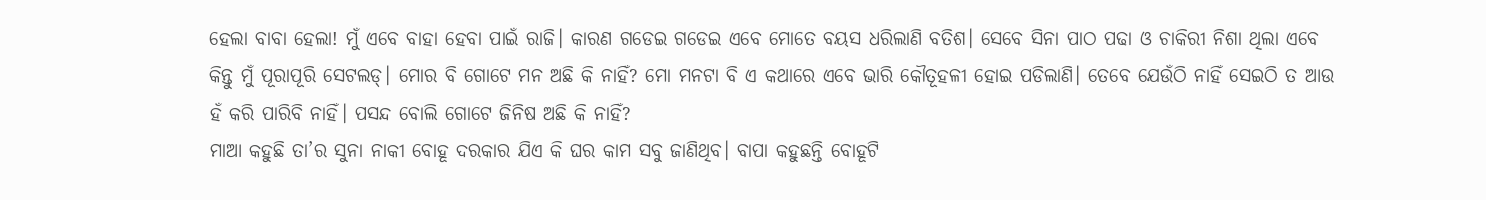ହେଲା ବାବା ହେଲା! ମୁଁ ଏବେ ବାହା ହେବା ପାଇଁ ରାଜି। କାରଣ ଗଡେଇ ଗଡେଇ ଏବେ ମୋତେ ବୟସ ଧରିଲାଣି ବତିଶ। ସେବେ ସିନା ପାଠ ପଢା ଓ ଚାକିରୀ ନିଶା ଥିଲା ଏବେ କିନ୍ତୁ ମୁଁ ପୂରାପୂରି ସେଟଲଡ୍। ମୋର ବି ଗୋଟେ ମନ ଅଛି କି ନାହିଁ? ମୋ ମନଟା ବି ଏ କଥାରେ ଏବେ ଭାରି କୌତୂହଳୀ ହୋଇ ପଡିଲାଣି। ତେବେ ଯେଉଁଠି ନାହିଁ ସେଇଠି ତ ଆଉ ହଁ କରି ପାରିବି ନାହିଁ। ପସନ୍ଦ ବୋଲି ଗୋଟେ ଜିନିଷ ଅଛି କି ନାହିଁ?
ମାଆ କହୁଛି ତା’ର ସୁନା ନାକୀ ବୋହୂ ଦରକାର ଯିଏ କି ଘର କାମ ସବୁ ଜାଣିଥିବ। ବାପା କହୁଛନ୍ତି ବୋହୂଟି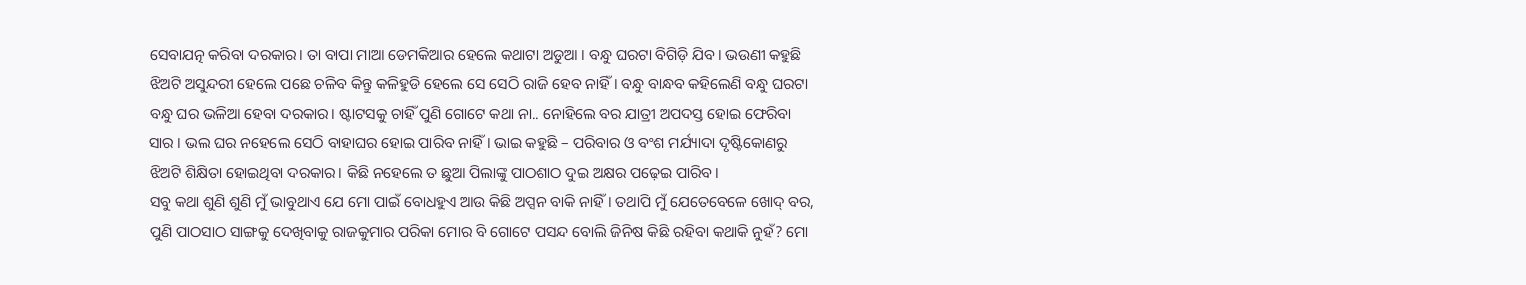ସେବାଯତ୍ନ କରିବା ଦରକାର। ତା ବାପା ମାଆ ଡେମକିଆର ହେଲେ କଥାଟା ଅଡୁଆ । ବନ୍ଧୁ ଘରଟା ବିଗିଡ଼ି ଯିବ। ଭଉଣୀ କହୁଛି ଝିଅଟି ଅସୁନ୍ଦରୀ ହେଲେ ପଛେ ଚଳିବ କିନ୍ତୁ କଳିହୁଡି ହେଲେ ସେ ସେଠି ରାଜି ହେବ ନାହିଁ। ବନ୍ଧୁ ବାନ୍ଧବ କହିଲେଣି ବନ୍ଧୁ ଘରଟା ବନ୍ଧୁ ଘର ଭଳିଆ ହେବା ଦରକାର। ଷ୍ଟାଟସକୁ ଚାହିଁ ପୁଣି ଗୋଟେ କଥା ନା.. ନୋହିଲେ ବର ଯାତ୍ରୀ ଅପଦସ୍ତ ହୋଇ ଫେରିବା ସାର । ଭଲ ଘର ନହେଲେ ସେଠି ବାହାଘର ହୋଇ ପାରିବ ନାହିଁ। ଭାଇ କହୁଛି – ପରିବାର ଓ ବଂଶ ମର୍ଯ୍ୟାଦା ଦୃଷ୍ଟିକୋଣରୁ ଝିଅଟି ଶିକ୍ଷିତା ହୋଇଥିବା ଦରକାର। କିଛି ନହେଲେ ତ ଛୁଆ ପିଲାଙ୍କୁ ପାଠଶାଠ ଦୁଇ ଅକ୍ଷର ପଢ଼େଇ ପାରିବ।
ସବୁ କଥା ଶୁଣି ଶୁଣି ମୁଁ ଭାବୁଥାଏ ଯେ ମୋ ପାଇଁ ବୋଧହୁଏ ଆଉ କିଛି ଅପ୍ସନ ବାକି ନାହିଁ। ତଥାପି ମୁଁ ଯେତେବେଳେ ଖୋଦ୍ ବର, ପୁଣି ପାଠସାଠ ସାଙ୍ଗକୁ ଦେଖିବାକୁ ରାଜକୁମାର ପରିକା ମୋର ବି ଗୋଟେ ପସନ୍ଦ ବୋଲି ଜିନିଷ କିଛି ରହିବା କଥାକି ନୁହଁ? ମୋ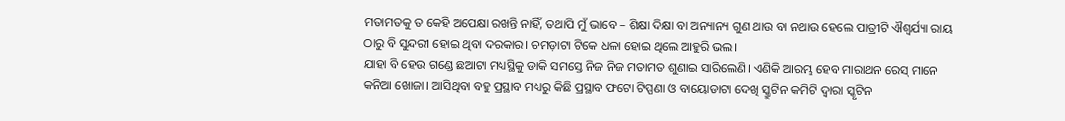ମତାମତକୁ ତ କେହି ଅପେକ୍ଷା ରଖନ୍ତି ନାହିଁ, ତଥାପି ମୁଁ ଭାବେ – ଶିକ୍ଷା ଦିକ୍ଷା ବା ଅନ୍ୟାନ୍ୟ ଗୁଣ ଥାଉ ବା ନଥାଉ ହେଲେ ପାତ୍ରୀଟି ଐଶ୍ଵର୍ଯ୍ୟା ରାୟ ଠାରୁ ବି ସୁନ୍ଦରୀ ହୋଇ ଥିବା ଦରକାର। ଚମଡ଼ାଟା ଟିକେ ଧଳା ହୋଇ ଥିଲେ ଆହୁରି ଭଲ।
ଯାହା ବି ହେଉ ଗଣ୍ଡେ ଛଆଟା ମଧ୍ୟସ୍ଥିକୁ ଡାକି ସମସ୍ତେ ନିଜ ନିଜ ମତାମତ ଶୁଣାଇ ସାରିଲେଣି। ଏଣିକି ଆରମ୍ଭ ହେବ ମାରାଥନ ରେସ୍ ମାନେ କନିଆ ଖୋଜା। ଆସିଥିବା ବହୁ ପ୍ରସ୍ଥାବ ମଧ୍ୟରୁ କିଛି ପ୍ରସ୍ଥାବ ଫଟୋ ଟିପ୍ପଣା ଓ ବାୟୋଡାଟା ଦେଖି ସ୍କ୍ରୁଟିନ କମିଟି ଦ୍ଵାରା ସ୍କୃଟିନ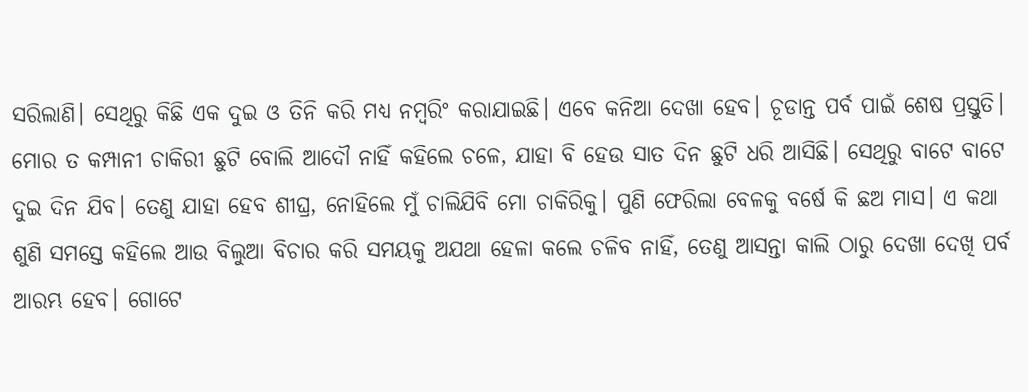ସରିଲାଣି। ସେଥିରୁ କିଛି ଏକ ଦୁଇ ଓ ତିନି କରି ମଧ୍ଯ ନମ୍ଵରିଂ କରାଯାଇଛି। ଏବେ କନିଆ ଦେଖା ହେବ। ଚୂଡାନ୍ତ ପର୍ବ ପାଇଁ ଶେଷ ପ୍ରସ୍ତୁତି। ମୋର ତ କମ୍ପାନୀ ଚାକିରୀ ଛୁଟି ବୋଲି ଆଦୌ ନାହିଁ କହିଲେ ଚଳେ, ଯାହା ବି ହେଉ ସାତ ଦିନ ଛୁଟି ଧରି ଆସିଛି। ସେଥିରୁ ବାଟେ ବାଟେ ଦୁଇ ଦିନ ଯିବ। ତେଣୁ ଯାହା ହେବ ଶୀଘ୍ର, ନୋହିଲେ ମୁଁ ଚାଲିଯିବି ମୋ ଚାକିରିକୁ। ପୁଣି ଫେରିଲା ବେଳକୁ ବର୍ଷେ କି ଛଅ ମାସ। ଏ କଥା ଶୁଣି ସମସ୍ତେ କହିଲେ ଆଉ ବିଲୁଆ ବିଚାର କରି ସମୟକୁ ଅଯଥା ହେଳା କଲେ ଚଳିବ ନାହିଁ, ତେଣୁ ଆସନ୍ତା କାଲି ଠାରୁ ଦେଖା ଦେଖି ପର୍ବ ଆରମ୍ଭ ହେବ। ଗୋଟେ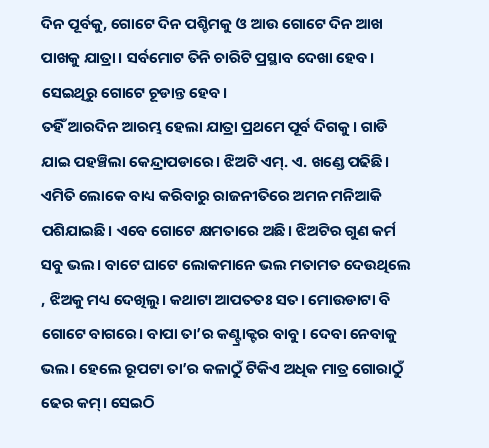ଦିନ ପୂର୍ବକୁ, ଗୋଟେ ଦିନ ପଶ୍ଚିମକୁ ଓ ଆଉ ଗୋଟେ ଦିନ ଆଖ ପାଖକୁ ଯାତ୍ରା। ସର୍ବମୋଟ ତିନି ଚାରିଟି ପ୍ରସ୍ଥାବ ଦେଖା ହେବ। ସେଇଥିରୁ ଗୋଟେ ଚୂଡାନ୍ତ ହେବ।
ତହିଁ ଆରଦିନ ଆରମ୍ଭ ହେଲା ଯାତ୍ରା ପ୍ରଥମେ ପୂର୍ବ ଦିଗକୁ। ଗାଡି ଯାଇ ପହଞ୍ଚିଲା କେନ୍ଦ୍ରାପଡାରେ। ଝିଅଟି ଏମ୍. ଏ. ଖଣ୍ଡେ ପଢିଛି। ଏମିତି ଲୋକେ ବାଧ୍ୟ କରିବାରୁ ରାଜନୀତିରେ ଅମନ ମନିଆକି ପଶିଯାଇଛି। ଏବେ ଗୋଟେ କ୍ଷମତାରେ ଅଛି। ଝିଅଟିର ଗୁଣ କର୍ମ ସବୁ ଭଲ। ବାଟେ ଘାଟେ ଲୋକମାନେ ଭଲ ମତାମତ ଦେଉଥିଲେ , ଝିଅକୁ ମଧ୍ୟ ଦେଖିଲୁ। କଥାଟା ଆପତତଃ ସତ। ମୋଉଡାଟା ବି ଗୋଟେ ବାଗରେ। ବାପା ତା’ର କଣ୍ଟ୍ରାକ୍ଟର ବାବୁ। ଦେବା ନେବାକୁ ଭଲ। ହେଲେ ରୂପଟା ତା’ର କଳାଠୁଁ ଟିକିଏ ଅଧିକ ମାତ୍ର ଗୋରାଠୁଁ ଢେର କମ୍। ସେଇଠି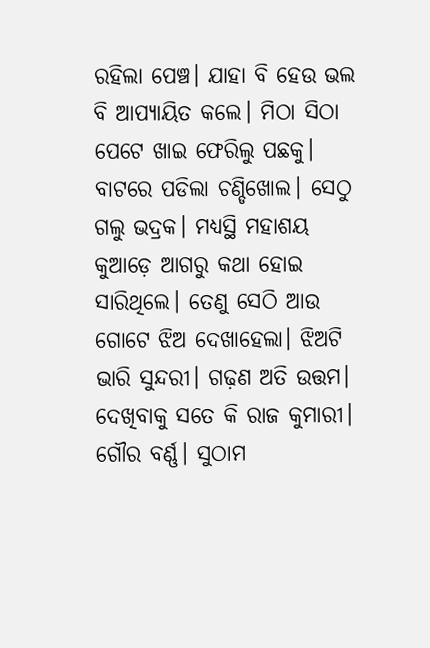ରହିଲା ପେଞ୍ଚ। ଯାହା ବି ହେଉ ଭଲ ବି ଆପ୍ୟାୟିତ କଲେ। ମିଠା ସିଠା ପେଟେ ଖାଇ ଫେରିଲୁ ପଛକୁ।
ବାଟରେ ପଡିଲା ଚଣ୍ଡିଖୋଲ। ସେଠୁ ଗଲୁ ଭଦ୍ରକ। ମଧ୍ୟସ୍ଥି ମହାଶୟ କୁଆଡ଼େ ଆଗରୁ କଥା ହୋଇ ସାରିଥିଲେ। ତେଣୁ ସେଠି ଆଉ ଗୋଟେ ଝିଅ ଦେଖାହେଲା। ଝିଅଟି ଭାରି ସୁନ୍ଦରୀ। ଗଢ଼ଣ ଅତି ଉତ୍ତମ। ଦେଖିବାକୁ ସତେ କି ରାଜ କୁମାରୀ। ଗୌର ବର୍ଣ୍ଣ। ସୁଠାମ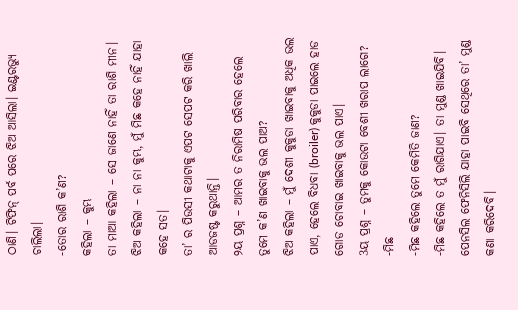ଠାଣି। ଟିଫିନ୍ ପର୍ବ ପରେ ଝିଅ ଆସିଲା। ଇଣ୍ଟରଭ୍ୟୁ ଚାଲିଲା।
-ତୋର ରାଶି କ’ଣ?
କହିଲା – କୁମ୍ଭ
ତା ମାଆ କହିଲା – ସେ ଜାଣେ ନାହିଁ ତା ରାଶି ମୀନ।
ଝିଅ କହିଲା – ନା ନା କୁମ୍ଭ, ମୁଁ ମିଛ କହେ ନାହିଁ ଯାହା କହେ ସତ।
ତା’ ର ପିଉସୀ କଥାଟାକୁ ଏପଟ ସେପଟ କରି ଖାଲି ଆଡଜଷ୍ଟ କରୁଥାନ୍ତି।
୨ୟ ପ୍ରଶ୍ନ – ଆମର ତ ନିରାମିଷ ପରିବାର ହେଲେ ତୁମେ କ’ଣ ଖାଇବାକୁ ଭଲ ପାଅ?
ଝିଅ କହିଲା – ମୁଁ ଦେଶୀ କୁକୁଡା ଖାଇବାକୁ ଅଧିକ ଭଲ ପାଏ, ହେଲେ ବିଧବା (broiler) କୁକୁଡା ପାଇଲେ ହାଡ ଗୋଡ ଚୋବାଇ ଖାଇବାକୁ ଭଲ ପାଏ।
3ୟ ପ୍ରଶ୍ନ – ତୁମକୁ କୋଉଟା ବେଶୀ ଖରାପ ଲାଗେ?
-ମିଛ
-ମିଛ କହିଲେ ତୁମେ କେମିତି ଜାଣ?
-ମିଛ କହିଲେ ତ ମୁଁ ରାଗିଯାଏ। ତା ମୁଣ୍ଡ ଖାଇଯିବି। ପେନସିଲ ଫେନିସିଲି ଯାହା ପାଇବି ସେଥିରେ ତା’ ମୁଣ୍ଡ କଣା କରିଦେବି।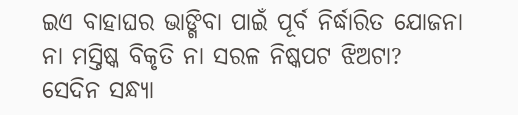ଇଏ ବାହାଘର ଭାଙ୍ଗିବା ପାଇଁ ପୂର୍ବ ନିର୍ଦ୍ଧାରିତ ଯୋଜନା ନା ମସ୍ତିଷ୍କ ବିକୃତି ନା ସରଳ ନିଷ୍କପଟ ଝିଅଟା?
ସେଦିନ ସନ୍ଧ୍ୟା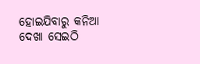ହୋଇଯିବାରୁ କନିଆ ଦେଖା ସେଇଠି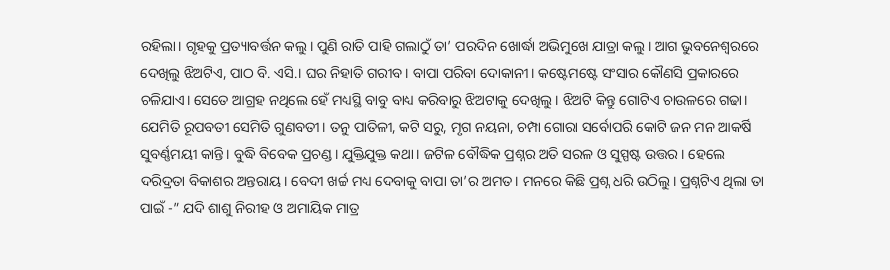ରହିଲା। ଗୃହକୁ ପ୍ରତ୍ୟାବର୍ତ୍ତନ କଲୁ। ପୁଣି ରାତି ପାହି ଗଲାଠୁଁ ତା’ ପରଦିନ ଖୋର୍ଦ୍ଧା ଅଭିମୁଖେ ଯାତ୍ରା କଲୁ। ଆଗ ଭୁବନେଶ୍ଵରରେ ଦେଖିଲୁ ଝିଅଟିଏ, ପାଠ ବି. ଏସି.। ଘର ନିହାତି ଗରୀବ। ବାପା ପରିବା ଦୋକାନୀ। କଷ୍ଟେମଷ୍ଟେ ସଂସାର କୌଣସି ପ୍ରକାରରେ ଚଳିଯାଏ। ସେତେ ଆଗ୍ରହ ନଥିଲେ ହେଁ ମଧ୍ୟସ୍ଥି ବାବୁ ବାଧ୍ୟ କରିବାରୁ ଝିଅଟାକୁ ଦେଖିଲୁ। ଝିଅଟି କିନ୍ତୁ ଗୋଟିଏ ଚାଉଳରେ ଗଢା। ଯେମିତି ରୂପବତୀ ସେମିତି ଗୁଣବତୀ। ତନୁ ପାତିଳୀ, କଟି ସରୁ, ମୃଗ ନୟନା, ଚମ୍ପା ଗୋରା ସର୍ବୋପରି କୋଟି ଜନ ମନ ଆକର୍ଷି ସୁବର୍ଣ୍ଣମୟୀ କାନ୍ତି। ବୁଦ୍ଧି ବିବେକ ପ୍ରଚଣ୍ଡ। ଯୁକ୍ତିଯୁକ୍ତ କଥା। ଜଟିଳ ବୌଦ୍ଧିକ ପ୍ରଶ୍ନର ଅତି ସରଳ ଓ ସୁସ୍ପଷ୍ଟ ଉତ୍ତର। ହେଲେ ଦରିଦ୍ରତା ବିକାଶର ଅନ୍ତରାୟ। ବେଦୀ ଖର୍ଚ୍ଚ ମଧ୍ୟ ଦେବାକୁ ବାପା ତା’ର ଅମତ। ମନରେ କିଛି ପ୍ରଶ୍ନ ଧରି ଉଠିଲୁ। ପ୍ରଶ୍ନଟିଏ ଥିଲା ତା ପାଇଁ -” ଯଦି ଶାଶୁ ନିରୀହ ଓ ଅମାୟିକ ମାତ୍ର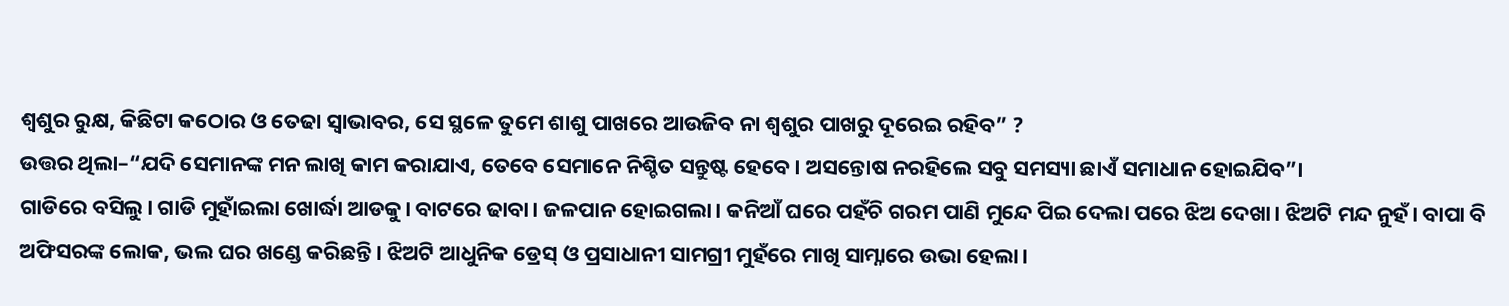ଶ୍ୱଶୁର ରୁକ୍ଷ, କିଛିଟା କଠୋର ଓ ତେଢା ସ୍ୱାଭାବର, ସେ ସ୍ଥଳେ ତୁମେ ଶାଶୁ ପାଖରେ ଆଉଜିବ ନା ଶ୍ୱଶୁର ପାଖରୁ ଦୂରେଇ ରହିବ” ?
ଉତ୍ତର ଥିଲା–“ଯଦି ସେମାନଙ୍କ ମନ ଲାଖି କାମ କରାଯାଏ, ତେବେ ସେମାନେ ନିଶ୍ଚିତ ସନ୍ତୁଷ୍ଟ ହେବେ। ଅସନ୍ତୋଷ ନରହିଲେ ସବୁ ସମସ୍ୟା ଛାଏଁ ସମାଧାନ ହୋଇଯିବ”।
ଗାଡିରେ ବସିଲୁ। ଗାଡି ମୁହାଁଇଲା ଖୋର୍ଦ୍ଧା ଆଡକୁ। ବାଟରେ ଢାବା। ଜଳପାନ ହୋଇଗଲା। କନିଆଁ ଘରେ ପହଁଚି ଗରମ ପାଣି ମୁନ୍ଦେ ପିଇ ଦେଲା ପରେ ଝିଅ ଦେଖା। ଝିଅଟି ମନ୍ଦ ନୁହଁ। ବାପା ବି ଅଫିସରଙ୍କ ଲୋକ, ଭଲ ଘର ଖଣ୍ଡେ କରିଛନ୍ତି। ଝିଅଟି ଆଧୁନିକ ଡ୍ରେସ୍ ଓ ପ୍ରସାଧାନୀ ସାମଗ୍ରୀ ମୁହଁରେ ମାଖି ସାମ୍ନାରେ ଉଭା ହେଲା।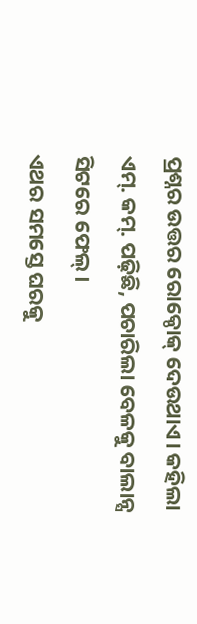ପ୍ରଶ୍ନର ଉତ୍ତର ରୋକ୍ଠୋକ୍ ଦେଉଥାଏ। କହିଲା ଏମ୍. କମ୍. ପଢ଼ିଛି, ପଚାରିଲା ବେଳକୁ ବାଲାନ୍ସ ସିଟରେ ଫେଲ୍।
ଏଥର ସମସ୍ତେ ଘରକୁ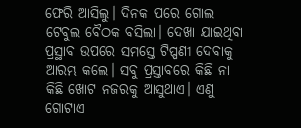ଫେରି ଆସିଲୁ। ଦିନକ ପରେ ଗୋଲ ଟେବୁଲ ବୈଠକ ବସିଲା। ଦେଖା ଯାଇଥିବା ପ୍ରସ୍ଥାବ ଉପରେ ସମସ୍ତେ ଟିପ୍ପଣୀ ଦେବାକୁ ଆରମ୍ଭ କଲେ। ସବୁ ପ୍ରସ୍ତାବରେ କିଛି ନା କିଛି ଖୋଟ ନଜରକୁ ଆସୁଥାଏ। ଏଣୁ ଗୋଟାଏ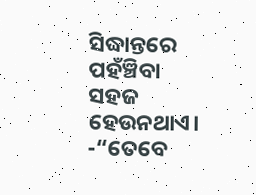ସିଦ୍ଧାନ୍ତରେ ପହଁଞ୍ଚିବା ସହଜ ହେଉନଥାଏ।
-“ତେବେ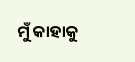ମୁଁ କାହାକୁ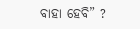ବାହା ହେବି” ?